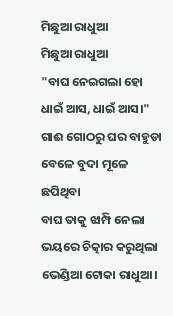ମିଛୁଆ ରାଧୁଆ
ମିଛୁଆ ରାଧୁଆ
"ବାଘ ନେଇଗଲା ହୋ
ଧାଇଁ ଆସ, ଧାଇଁ ଆସ।"
ଗାଈ ଗୋଠରୁ ଘର ବାହୁଡା
ବେଳେ ବୁଦା ମୂଳେ ଛପିଥିବା
ବାଘ ତାକୁ ଝାମ୍ପି ନେଲା
ଭୟରେ ଚିତ୍କାର କରୁଥିଲା
ଭେଣ୍ଡିଆ ଟୋକା ରାଧୁଆ।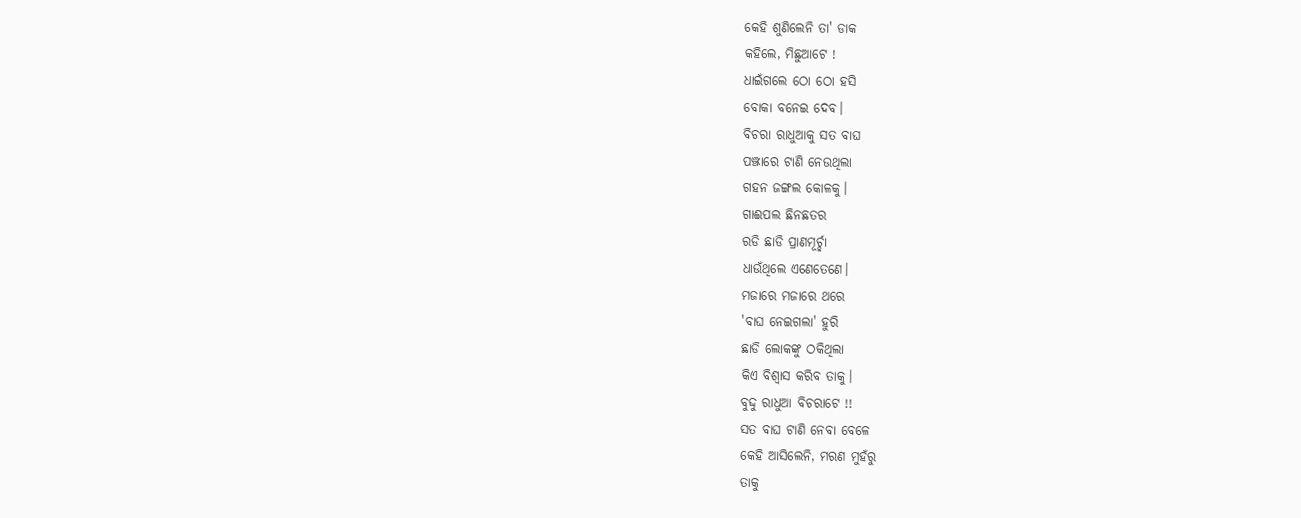କେହି ଶୁଣିଲେନି ତା' ଡାକ
କହିଲେ, ମିଛୁଆଟେ !
ଧାଇଁଗଲେ ଠୋ ଠୋ ହସି
ବୋକା ବନେଇ ଦେବ।
ବିଚରା ରାଧୁଆକୁ ସତ ବାଘ
ପଞ୍ଝାରେ ଟାଣି ନେଉଥିଲା
ଗହନ ଜଙ୍ଗଲ କୋଳକୁ।
ଗାଈପଲ ଛିନଛତର
ରଡି ଛାଡି ପ୍ରାଣମୂର୍ଚ୍ଛା
ଧାଉଁଥିଲେ ଏଣେତେଣେ।
ମଜାରେ ମଜାରେ ଥରେ
'ବାଘ ନେଇଗଲା' ହୁରି
ଛାଡି ଲୋକଙ୍କୁ ଠକିଥିଲା
କିଏ ବିଶ୍ବାସ କରିବ ତାକୁ।
ବୁଦ୍ଦୁ ରାଧୁଆ ବିଚରାଟେ !!
ସତ ବାଘ ଟାଣି ନେବା ବେଳେ
କେହି ଆସିଲେନି, ମରଣ ମୁହଁରୁ
ତାକୁ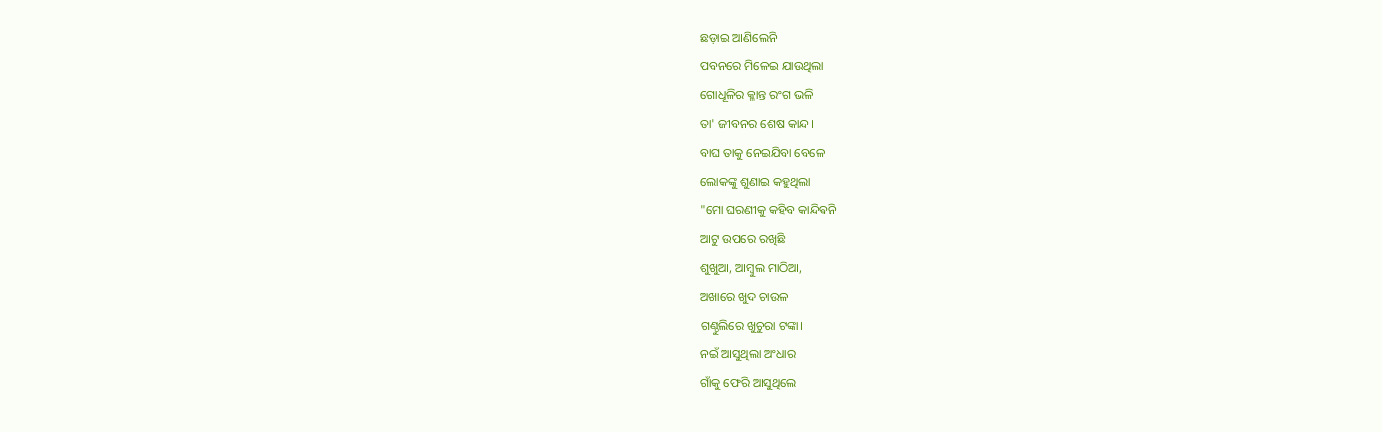ଛଡ଼ାଇ ଆଣିଲେନି
ପବନରେ ମିଳେଇ ଯାଉଥିଲା
ଗୋଧୂଳିର କ୍ଳାନ୍ତ ରଂଗ ଭଳି
ତା' ଜୀବନର ଶେଷ କାନ୍ଦ।
ବାଘ ତାକୁ ନେଇଯିବା ବେଳେ
ଲୋକଙ୍କୁ ଶୁଣାଇ କହୁଥିଲା
"ମୋ ଘରଣୀକୁ କହିବ କାନ୍ଦିଵନି
ଆଟୁ ଉପରେ ରଖିଛି
ଶୁଖୁଆ, ଆମ୍ବୁଲ ମାଠିଆ,
ଅଖାରେ ଖୁଦ ଚାଉଳ
ଗଣ୍ଠୁଲିରେ ଖୁଚୁରା ଟଙ୍କା।
ନଇଁ ଆସୁଥିଲା ଅଂଧାର
ଗାଁକୁ ଫେରି ଆସୁଥିଲେ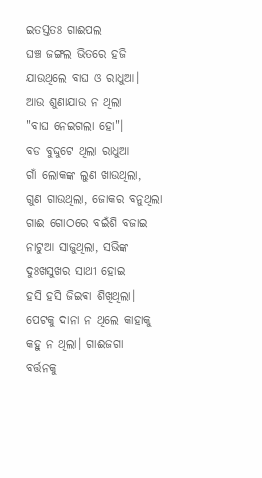ଇତସ୍ତତଃ ଗାଈପଲ
ଘଞ୍ଚ ଜଙ୍ଗଲ ଭିତରେ ହଜି
ଯାଉଥିଲେ ବାଘ ଓ ରାଧୁଆ।
ଆଉ ଶୁଣାଯାଉ ନ ଥିଲା
"ବାଘ ନେଇଗଲା ହୋ"।
ବଡ ବୁଦ୍ଦୁଟେ ଥିଲା ରାଧୁଆ
ଗାଁ ଲୋକଙ୍କ ଲୁଣ ଖାଉଥିଲା,
ଗୁଣ ଗାଉଥିଲା, ଜୋକର ବନୁଥିଲା
ଗାଈ ଗୋଠରେ ବଇଁଶି ବଜାଇ
ନାଟୁଆ ସାଜୁଥିଲା, ସଭିଙ୍କ
ଦୁଃଖସୁଖର ସାଥୀ ହୋଇ
ହସି ହସି ଜିଇଵା ଶିଖିଥିଲା।
ପେଟକୁ ଦାନା ନ ଥିଲେ କାହାକୁ
କହୁ ନ ଥିଲା। ଗାଈଜଗା
ବର୍ତ୍ତନକୁ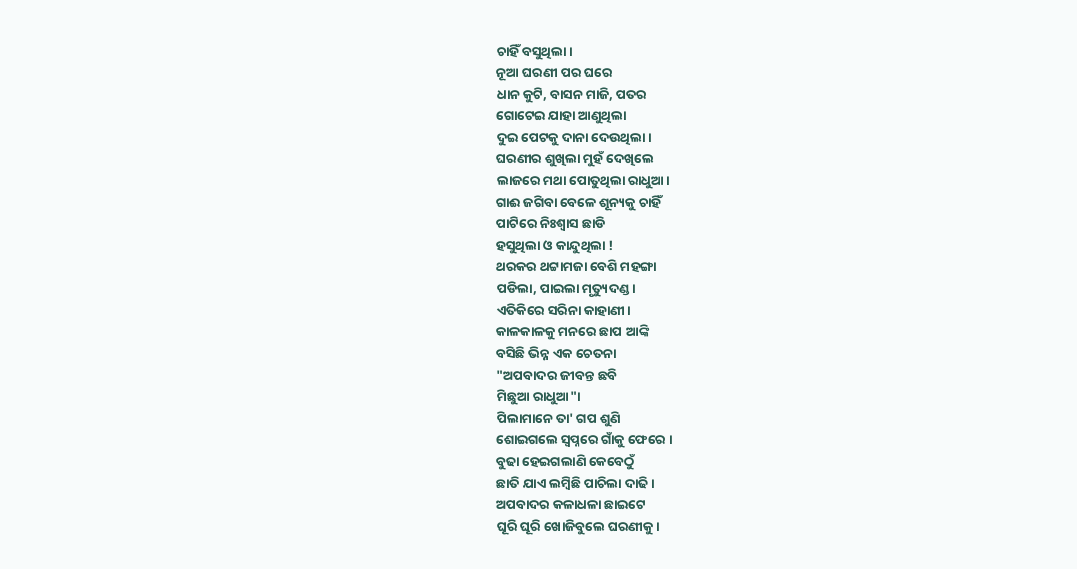ଚାହିଁ ବସୁଥିଲା।
ନୂଆ ଘରଣୀ ପର ଘରେ
ଧାନ କୁଟି, ବାସନ ମାଜି, ପତର
ଗୋଟେଇ ଯାହା ଆଣୁଥିଲା
ଦୁଇ ପେଟକୁ ଦାନା ଦେଉଥିଲା।
ଘରଣୀର ଶୁଖିଲା ମୁହଁ ଦେଖିଲେ
ଲାଜରେ ମଥା ପୋତୁଥିଲା ରାଧୁଆ।
ଗାଈ ଜଗିବା ବେଳେ ଶୂନ୍ୟକୁ ଚାହିଁ
ପାଟିରେ ନିଃଶ୍ବାସ ଛାଡି
ହସୁଥିଲା ଓ କାନ୍ଦୁଥିଲା !
ଥରକର ଥଟ୍ଟାମଜା ବେଶି ମହଙ୍ଗା
ପଡିଲା, ପାଇଲା ମୃତ୍ୟୁଦଣ୍ଡ।
ଏତିକିରେ ସରିନା କାହାଣୀ।
କାଳକାଳକୁ ମନରେ ଛାପ ଆଙ୍କି
ବସିଛି ଭିନ୍ନ ଏକ ଚେତନା
"ଅପବାଦର ଜୀବନ୍ତ ଛବି
ମିଛୁଆ ରାଧୁଆ"।
ପିଲାମାନେ ତା' ଗପ ଶୁଣି
ଶୋଇଗଲେ ସ୍ୱପ୍ନରେ ଗାଁକୁ ଫେରେ ।
ବୁଢା ହେଇଗଲାଣି କେବେଠୁଁ
ଛାତି ଯାଏ ଲମ୍ବିଛି ପାଚିଲା ଦାଢି।
ଅପବାଦର କଳାଧଳା ଛାଇଟେ
ଘୂରି ଘୂରି ଖୋଜିବୁଲେ ଘରଣୀକୁ।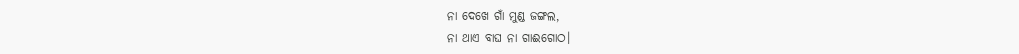ନା ଦେଖେ ଗାଁ ମୁଣ୍ଡ ଜଙ୍ଗଲ,
ନା ଥାଏ ବାଘ ନା ଗାଈଗୋଠ।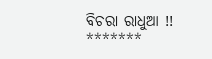ବିଚରା ରାଧୁଆ !!
*******